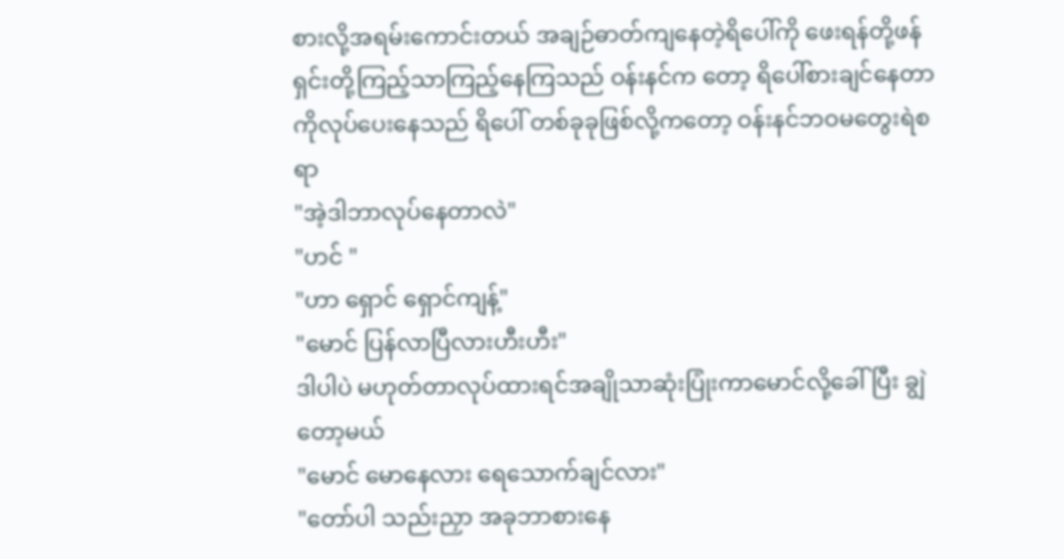စားလို့အရမ်းကောင်းတယ် အချဉ်ဓာတ်ကျနေတဲ့ရိပေါ်ကို ဖေးရန်တို့ဖန်ရှင်းတို့ကြည့်သာကြည့်နေကြသည် ဝန်းနင်က တော့ ရိပေါ်စားချင်နေတာကိုလုပ်ပေးနေသည် ရိပေါ် တစ်ခုခုဖြစ်လို့ကတော့ ဝန်းနင်ဘဝမတွေးရဲစရာ
"အဲ့ဒါဘာလုပ်နေတာလဲ"
"ဟင် "
"ဟာ ရှောင် ရှောင်ကျန့်"
"မောင် ပြန်လာပြီလားဟီးဟီး"
ဒါပါပဲ မဟုတ်တာလုပ်ထားရင်အချိုသာဆုံးပြုံးကာမောင်လို့ခေါ်ပြီး ချွဲတော့မယ်
"မောင် မောနေလား ရေသောက်ချင်လား"
"တော်ပါ သည်းညှာ အခုဘာစားနေ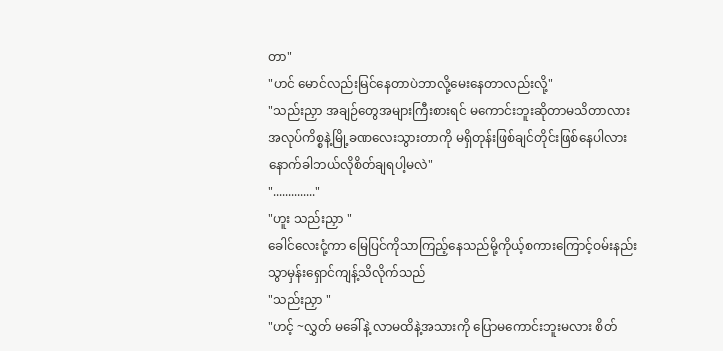တာ"
"ဟင် မောင်လည်းမြင်နေတာပဲဘာလို့မေးနေတာလည်းလို့"
"သည်းညှာ အချဉ်တွေအများကြီးစားရင် မကောင်းဘူးဆိုတာမသိတာလား အလုပ်ကိစ္စနဲ့မြို့ခဏလေးသွားတာကို မရှိတုန်းဖြစ်ချင်တိုင်းဖြစ်နေပါလား နောက်ခါဘယ်လိုစိတ်ချရပါ့မလဲ"
".............."
"ဟူး သည်းညှာ "
ခေါင်လေးငုံ့ကာ မြေပြင်ကိုသာကြည့်နေသည်မို့ကိုယ့်စကားကြောင့်ဝမ်းနည်းသွာမှန်းရှောင်ကျန့်သိလိုက်သည်
"သည်းညှာ "
"ဟင့် ~လွှတ် မခေါ်နဲ့ လာမထိနဲ့အသားကို ပြောမကောင်းဘူးမလား စိတ်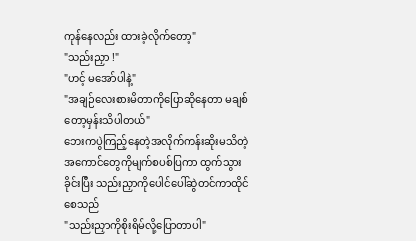ကုန်နေလည်း ထားခဲ့လိုက်တော့"
"သည်းညှာ !"
"ဟင့် မအော်ပါနဲ့"
"အချဉ်လေးစားမိတာကိုပြောဆိုနေတာ မချစ်တော့မှန်းသိပါတယ်"
ဘေးကပွဲကြည့်နေတဲ့အလိုက်ကန်းဆိုးမသိတဲ့အကောင်တွေကိုမျက်စပစ်ပြကာ ထွက်သွားခိုင်းပြီး သည်းညှာကိုပေါင်ပေါ်ဆွဲတင်ကာထိုင်စေသည်
"သည်းညှာကိုစိုးရိမ်လို့ပြောတာပါ"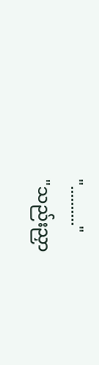".........."
"သည်းညှာ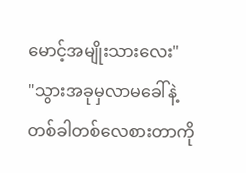မောင့်အမျိုးသားလေး"
"သွားအခုမှလာမခေါ်နဲ့ တစ်ခါတစ်လေစားတာကို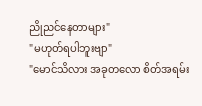ညိုညင်နေတာများ"
"မဟုတ်ရပါဘူးဗျာ"
"မောင်သိလား အခုတလော စိတ်အရမ်း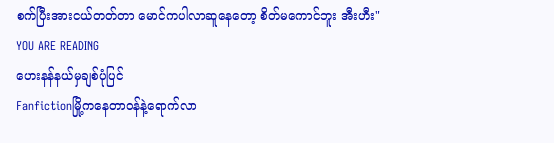စက်ပြီးအားငယ်တတ်တာ မောင်ကပါလာဆူနေတော့ စိတ်မကောင်ဘူး အီးဟီး"
YOU ARE READING
ဟေးနန်နယ်မှချစ်ပုံပြင်
Fanfictionမြို့ကနေတာဝန်နဲ့ရောက်လာ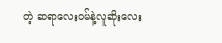တဲ့ ဆရာလေးဝမ်နဲ့လူဆိုးလေး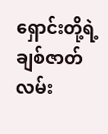ရှောင်းတို့ရဲ့ချစ်ဇာတ်လမ်း